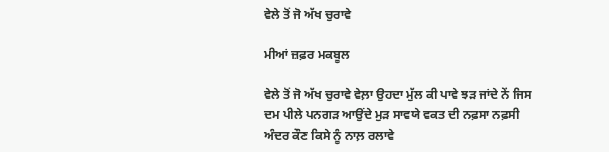ਵੇਲੇ ਤੋਂ ਜੋ ਅੱਖ ਚੁਰਾਵੇ

ਮੀਆਂ ਜ਼ਫ਼ਰ ਮਕਬੂਲ

ਵੇਲੇ ਤੋਂ ਜੋ ਅੱਖ ਚੁਰਾਵੇ ਵੇਲ਼ਾ ਉਹਦਾ ਮੁੱਲ ਕੀ ਪਾਵੇ ਝੜ ਜਾਂਦੇ ਨੇਂ ਜਿਸ ਦਮ ਪੀਲੇ ਪਨਗੜ ਆਉਂਦੇ ਮੁੜ ਸਾਵਯੇ ਵਕਤ ਦੀ ਨਫ਼ਸਾ ਨਫ਼ਸੀ ਅੰਦਰ ਕੌਣ ਕਿਸੇ ਨੂੰ ਨਾਲ਼ ਰਲਾਵੇ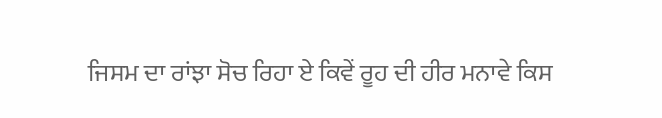ਜਿਸਮ ਦਾ ਰਾਂਝਾ ਸੋਚ ਰਿਹਾ ਏ ਕਿਵੇਂ ਰੂਹ ਦੀ ਹੀਰ ਮਨਾਵੇ ਕਿਸ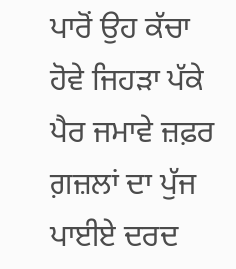ਪਾਰੋਂ ਉਹ ਕੱਚਾ ਹੋਵੇ ਜਿਹੜਾ ਪੱਕੇ ਪੈਰ ਜਮਾਵੇ ਜ਼ਫ਼ਰ ਗ਼ਜ਼ਲਾਂ ਦਾ ਪੁੱਜ ਪਾਈਏ ਦਰਦ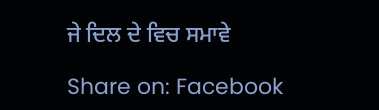ਜੇ ਦਿਲ ਦੇ ਵਿਚ ਸਮਾਵੇ

Share on: Facebook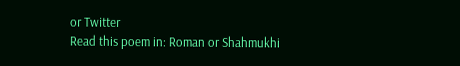or Twitter
Read this poem in: Roman or Shahmukhi